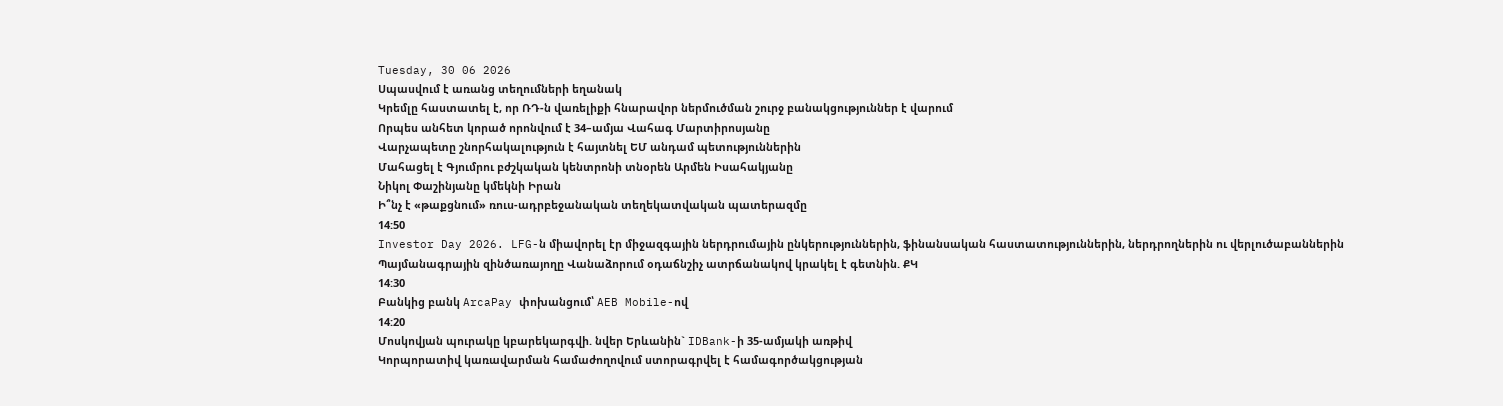Tuesday, 30 06 2026
Սպասվում է առանց տեղումների եղանակ
Կրեմլը հաստատել է, որ ՌԴ-ն վառելիքի հնարավոր ներմուծման շուրջ բանակցություններ է վարում
Որպես անհետ կորած որոնվում է 34–ամյա Վահագ Մարտիրոսյանը
Վարչապետը շնորհակալություն է հայտնել ԵՄ անդամ պետություններին
Մահացել է Գյումրու բժշկական կենտրոնի տնօրեն Արմեն Իսահակյանը
Նիկոլ Փաշինյանը կմեկնի Իրան
Ի՞նչ է «թաքցնում» ռուս-ադրբեջանական տեղեկատվական պատերազմը
14:50
Investor Day 2026. LFG-ն միավորել էր միջազգային ներդրումային ընկերություններին, ֆինանսական հաստատություններին, ներդրողներին ու վերլուծաբաններին
Պայմանագրային զինծառայողը Վանաձորում օդաճնշիչ ատրճանակով կրակել է գետնին. ՔԿ
14:30
Բանկից բանկ ArcaPay փոխանցում՝ AEB Mobile-ով
14:20
Մոսկովյան պուրակը կբարեկարգվի. նվեր Երևանին` IDBank-ի 35-ամյակի առթիվ
Կորպորատիվ կառավարման համաժողովում ստորագրվել է համագործակցության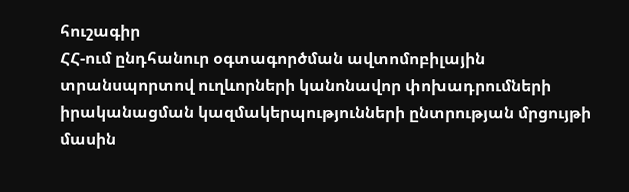հուշագիր
ՀՀ-ում ընդհանուր օգտագործման ավտոմոբիլային տրանսպորտով ուղևորների կանոնավոր փոխադրումների իրականացման կազմակերպությունների ընտրության մրցույթի մասին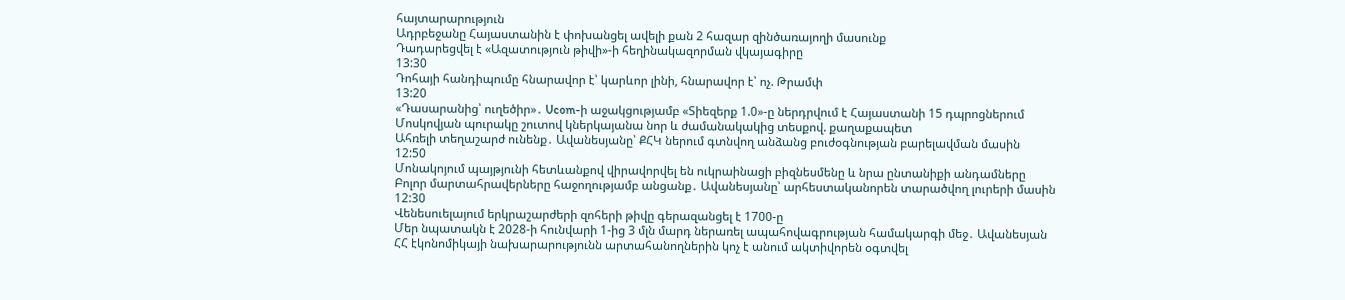հայտարարություն
Ադրբեջանը Հայաստանին է փոխանցել ավելի քան 2 հազար զինծառայողի մասունք
Դադարեցվել է «Ազատություն թիվի»-ի հեղինակազորման վկայագիրը
13:30
Դոհայի հանդիպումը հնարավոր է՝ կարևոր լինի, հնարավոր է՝ ոչ. Թրամփ
13:20
«Դասարանից՝ ուղեծիր»․ Ucom-ի աջակցությամբ «Տիեզերք 1.0»-ը ներդրվում է Հայաստանի 15 դպրոցներում
Մոսկովյան պուրակը շուտով կներկայանա նոր և ժամանակակից տեսքով. քաղաքապետ
Ահռելի տեղաշարժ ունենք․ Ավանեսյանը՝ ՔՀԿ ներում գտնվող անձանց բուժօգնության բարելավման մասին
12:50
Մոնակոյում պայթյունի հետևանքով վիրավորվել են ուկրաինացի բիզնեսմենը և նրա ընտանիքի անդամները
Բոլոր մարտահրավերները հաջողությամբ անցանք․ Ավանեսյանը՝ արհեստականորեն տարածվող լուրերի մասին
12:30
Վենեսուելայում երկրաշարժերի զոհերի թիվը գերազանցել է 1700-ը
Մեր նպատակն է 2028-ի հունվարի 1-ից 3 մլն մարդ ներառել ապահովագրության համակարգի մեջ․ Ավանեսյան
ՀՀ էկոնոմիկայի նախարարությունն արտահանողներին կոչ է անում ակտիվորեն օգտվել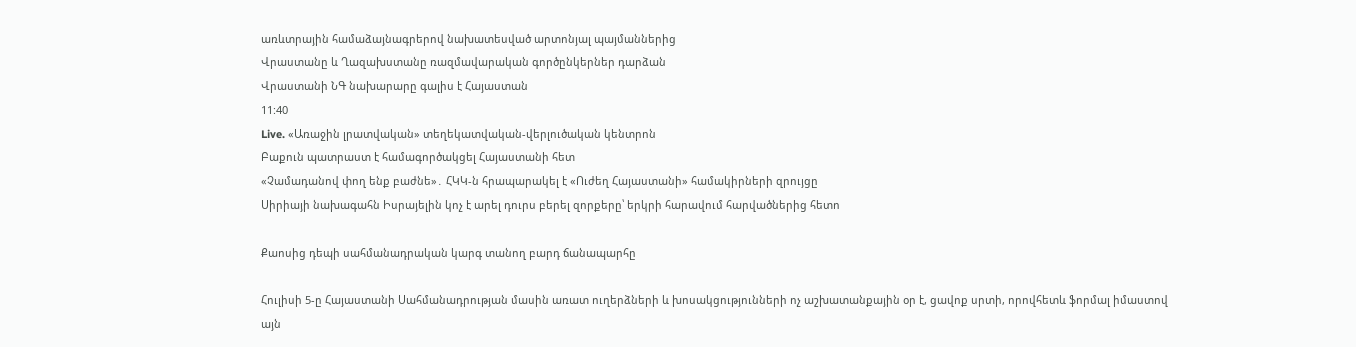առևտրային համաձայնագրերով նախատեսված արտոնյալ պայմաններից
Վրաստանը և Ղազախստանը ռազմավարական գործընկերներ դարձան
Վրաստանի ՆԳ նախարարը գալիս է Հայաստան
11:40
Live. «Առաջին լրատվական» տեղեկատվական-վերլուծական կենտրոն
Բաքուն պատրաստ է համագործակցել Հայաստանի հետ
«Չամադանով փող ենք բաժնե»․ ՀԿԿ-ն հրապարակել է «Ուժեղ Հայաստանի» համակիրների զրույցը
Սիրիայի նախագահն Իսրայելին կոչ է արել դուրս բերել զորքերը՝ երկրի հարավում հարվածներից հետո

Քաոսից դեպի սահմանադրական կարգ տանող բարդ ճանապարհը

Հուլիսի 5-ը Հայաստանի Սահմանադրության մասին առատ ուղերձների և խոսակցությունների ոչ աշխատանքային օր է, ցավոք սրտի, որովհետև ֆորմալ իմաստով այն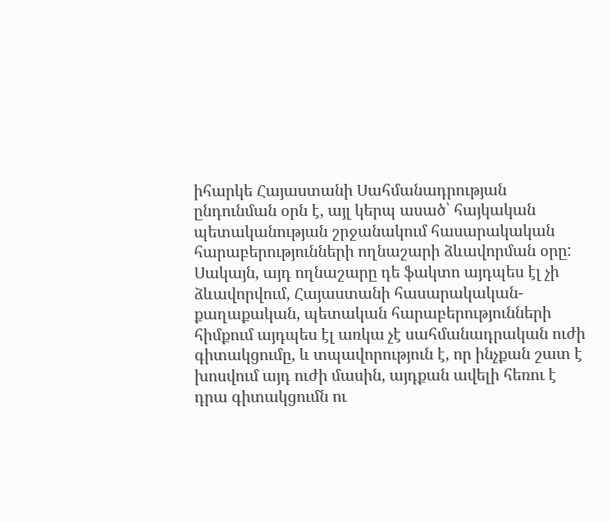իհարկե Հայաստանի Սահմանադրության ընդունման օրն է, այլ կերպ ասած՝ հայկական պետականության շրջանակում հասարակական հարաբերությունների ողնաշարի ձևավորման օրը: Սակայն, այդ ողնաշարը դե ֆակտո այդպես էլ չի ձևավորվում, Հայաստանի հասարակական-քաղաքական, պետական հարաբերությունների հիմքում այդպես էլ առկա չէ սահմանադրական ուժի գիտակցումը, և տպավորություն է, որ ինչքան շատ է խոսվում այդ ուժի մասին, այդքան ավելի հեռու է դրա գիտակցումն ու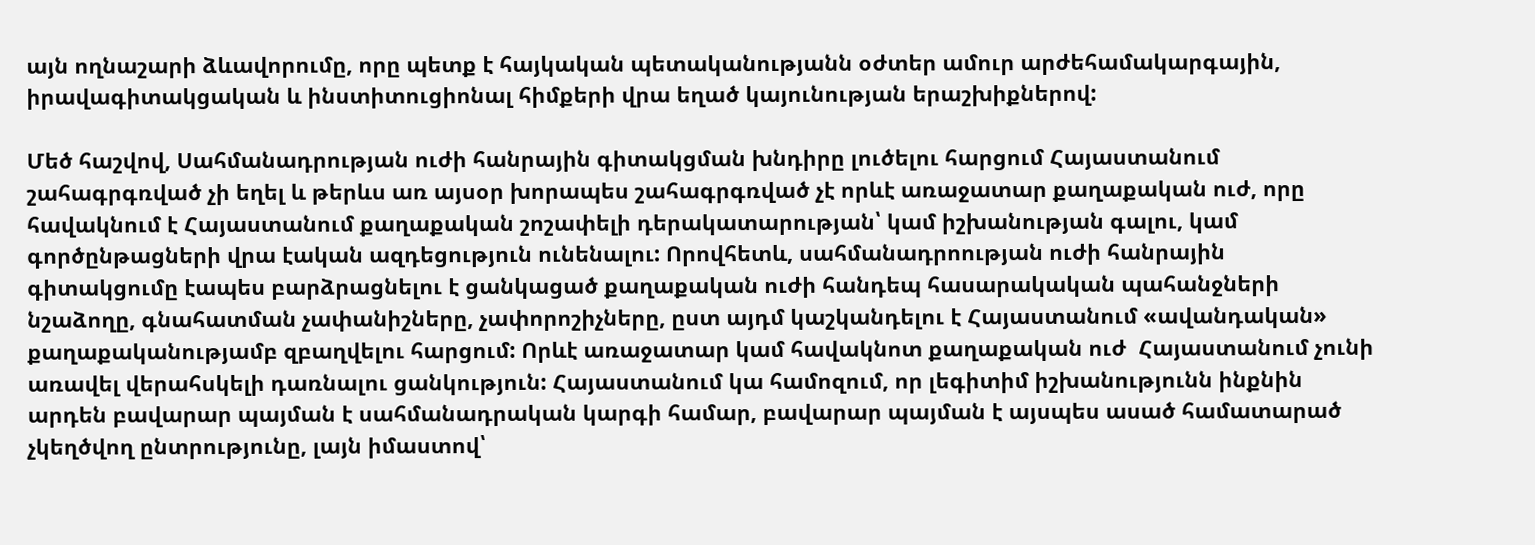այն ողնաշարի ձևավորումը, որը պետք է հայկական պետականությանն օժտեր ամուր արժեհամակարգային, իրավագիտակցական և ինստիտուցիոնալ հիմքերի վրա եղած կայունության երաշխիքներով:

Մեծ հաշվով, Սահմանադրության ուժի հանրային գիտակցման խնդիրը լուծելու հարցում Հայաստանում շահագրգռված չի եղել և թերևս առ այսօր խորապես շահագրգռված չէ որևէ առաջատար քաղաքական ուժ, որը հավակնում է Հայաստանում քաղաքական շոշափելի դերակատարության՝ կամ իշխանության գալու, կամ գործընթացների վրա էական ազդեցություն ունենալու: Որովհետև, սահմանադրոության ուժի հանրային գիտակցումը էապես բարձրացնելու է ցանկացած քաղաքական ուժի հանդեպ հասարակական պահանջների նշաձողը, գնահատման չափանիշները, չափորոշիչները, ըստ այդմ կաշկանդելու է Հայաստանում «ավանդական» քաղաքականությամբ զբաղվելու հարցում: Որևէ առաջատար կամ հավակնոտ քաղաքական ուժ  Հայաստանում չունի առավել վերահսկելի դառնալու ցանկություն: Հայաստանում կա համոզում, որ լեգիտիմ իշխանությունն ինքնին արդեն բավարար պայման է սահմանադրական կարգի համար, բավարար պայման է այսպես ասած համատարած չկեղծվող ընտրությունը, լայն իմաստով՝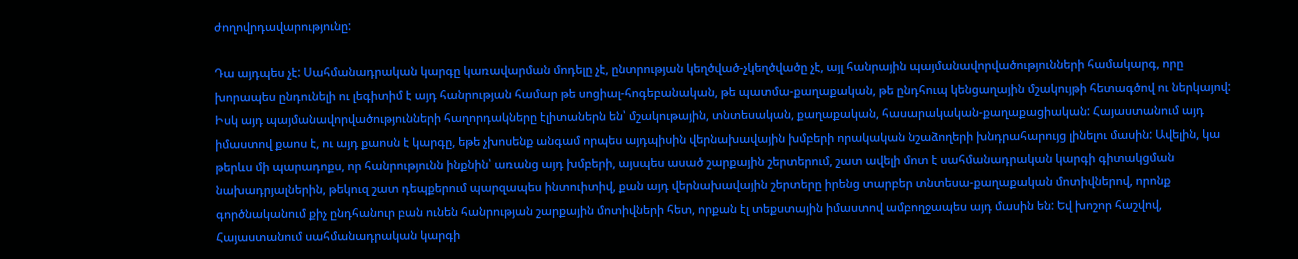ժողովրդավարությունը:

Դա այդպես չէ: Սահմանադրական կարգը կառավարման մոդելը չէ, ընտրության կեղծված-չկեղծվածը չէ, այլ հանրային պայմանավորվածությունների համակարգ, որը խորապես ընդունելի ու լեգիտիմ է այդ հանրության համար թե սոցիալ-հոգեբանական, թե պատմա-քաղաքական, թե ընդհուպ կենցաղային մշակույթի հետագծով ու ներկայով: Իսկ այդ պայմանավորվածությունների հաղորդակները էլիտաներն են՝ մշակութային, տնտեսական, քաղաքական, հասարակական-քաղաքացիական: Հայաստանում այդ իմաստով քաոս է, ու այդ քաոսն է կարգը, եթե չխոսենք անգամ որպես այդպիսին վերնախավային խմբերի որակական նշաձողերի խնդրահարույց լինելու մասին: Ավելին, կա թերևս մի պարադոքս, որ հանրությունն ինքնին՝ առանց այդ խմբերի, այսպես ասած շարքային շերտերում, շատ ավելի մոտ է սահմանադրական կարգի գիտակցման նախադրյալներին, թեկուզ շատ դեպքերում պարզապես ինտուիտիվ, քան այդ վերնախավային շերտերը իրենց տարբեր տնտեսա-քաղաքական մոտիվներով, որոնք գործնականում քիչ ընդհանուր բան ունեն հանրության շարքային մոտիվների հետ, որքան էլ տեքստային իմաստով ամբողջապես այդ մասին են: Եվ խոշոր հաշվով, Հայաստանում սահմանադրական կարգի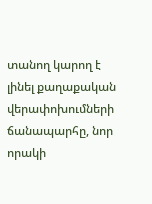տանող կարող է լինել քաղաքական վերափոխումների ճանապարհը, նոր որակի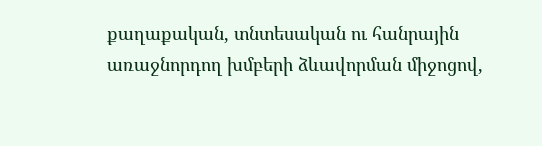քաղաքական, տնտեսական ու հանրային առաջնորդող խմբերի ձևավորման միջոցով,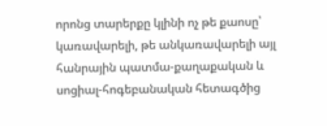որոնց տարերքը կլինի ոչ թե քաոսը՝ կառավարելի, թե անկառավարելի այլ հանրային պատմա-քաղաքական և սոցիալ-հոգեբանական հետագծից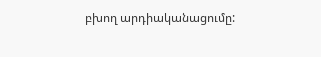բխող արդիականացումը: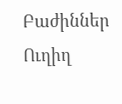Բաժիններ
Ուղիղ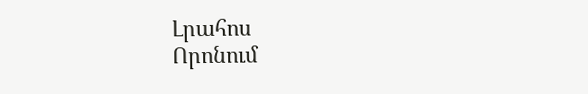Լրահոս
Որոնում